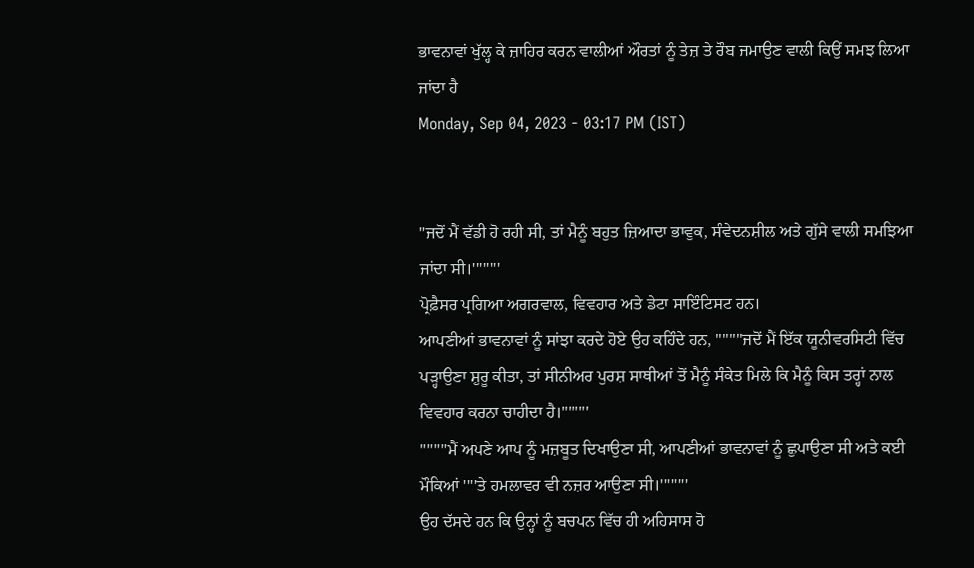ਭਾਵਨਾਵਾਂ ਖੁੱਲ੍ਹ ਕੇ ਜ਼ਾਹਿਰ ਕਰਨ ਵਾਲੀਆਂ ਔਰਤਾਂ ਨੂੰ ਤੇਜ਼ ਤੇ ਰੌਬ ਜਮਾਉਣ ਵਾਲੀ ਕਿਉਂ ਸਮਝ ਲਿਆ ਜਾਂਦਾ ਹੈ
Monday, Sep 04, 2023 - 03:17 PM (IST)


"ਜਦੋਂ ਮੈਂ ਵੱਡੀ ਹੋ ਰਹੀ ਸੀ, ਤਾਂ ਮੈਨੂੰ ਬਹੁਤ ਜ਼ਿਆਦਾ ਭਾਵੁਕ, ਸੰਵੇਦਨਸ਼ੀਲ ਅਤੇ ਗੁੱਸੇ ਵਾਲੀ ਸਮਝਿਆ ਜਾਂਦਾ ਸੀ।''''''''
ਪ੍ਰੋਫ਼ੈਸਰ ਪ੍ਰਗਿਆ ਅਗਰਵਾਲ, ਵਿਵਹਾਰ ਅਤੇ ਡੇਟਾ ਸਾਇੰਟਿਸਟ ਹਨ।
ਆਪਣੀਆਂ ਭਾਵਨਾਵਾਂ ਨੂੰ ਸਾਂਝਾ ਕਰਦੇ ਹੋਏ ਉਹ ਕਹਿੰਦੇ ਹਨ, ''''''''ਜਦੋਂ ਮੈਂ ਇੱਕ ਯੂਨੀਵਰਸਿਟੀ ਵਿੱਚ ਪੜ੍ਹਾਉਣਾ ਸ਼ੁਰੂ ਕੀਤਾ, ਤਾਂ ਸੀਨੀਅਰ ਪੁਰਸ਼ ਸਾਥੀਆਂ ਤੋਂ ਮੈਨੂੰ ਸੰਕੇਤ ਮਿਲੇ ਕਿ ਮੈਨੂੰ ਕਿਸ ਤਰ੍ਹਾਂ ਨਾਲ ਵਿਵਹਾਰ ਕਰਨਾ ਚਾਹੀਦਾ ਹੈ।''''''''
''''''''ਮੈਂ ਅਪਣੇ ਆਪ ਨੂੰ ਮਜ਼ਬੂਤ ਦਿਖਾਉਣਾ ਸੀ, ਆਪਣੀਆਂ ਭਾਵਨਾਵਾਂ ਨੂੰ ਛੁਪਾਉਣਾ ਸੀ ਅਤੇ ਕਈ ਮੌਕਿਆਂ ''''ਤੇ ਹਮਲਾਵਰ ਵੀ ਨਜ਼ਰ ਆਉਣਾ ਸੀ।''''''''
ਉਹ ਦੱਸਦੇ ਹਨ ਕਿ ਉਨ੍ਹਾਂ ਨੂੰ ਬਚਪਨ ਵਿੱਚ ਹੀ ਅਹਿਸਾਸ ਹੋ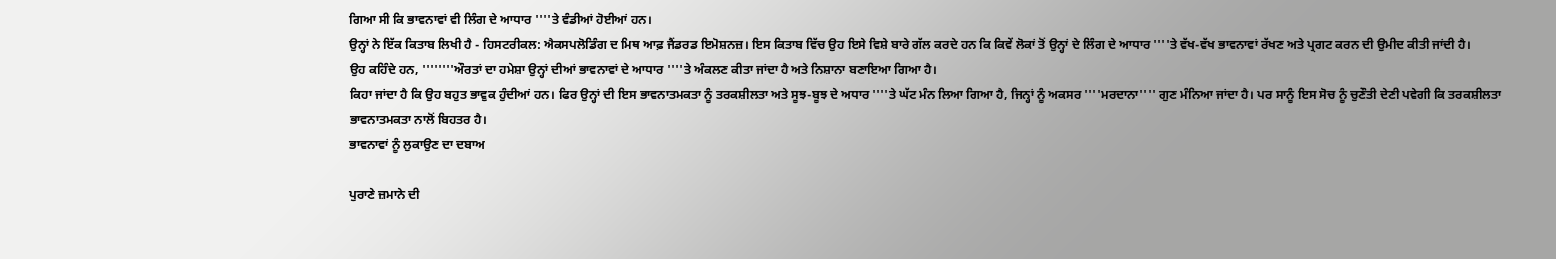ਗਿਆ ਸੀ ਕਿ ਭਾਵਨਾਵਾਂ ਵੀ ਲਿੰਗ ਦੇ ਆਧਾਰ ''''ਤੇ ਵੰਡੀਆਂ ਹੋਈਆਂ ਹਨ।
ਉਨ੍ਹਾਂ ਨੇ ਇੱਕ ਕਿਤਾਬ ਲਿਖੀ ਹੈ - ਹਿਸਟਰੀਕਲ: ਐਕਸਪਲੋਡਿੰਗ ਦ ਮਿਥ ਆਫ਼ ਜੈਂਡਰਡ ਇਮੋਸ਼ਨਜ਼। ਇਸ ਕਿਤਾਬ ਵਿੱਚ ਉਹ ਇਸੇ ਵਿਸ਼ੇ ਬਾਰੇ ਗੱਲ ਕਰਦੇ ਹਨ ਕਿ ਕਿਵੇਂ ਲੋਕਾਂ ਤੋਂ ਉਨ੍ਹਾਂ ਦੇ ਲਿੰਗ ਦੇ ਆਧਾਰ ''''ਤੇ ਵੱਖ-ਵੱਖ ਭਾਵਨਾਵਾਂ ਰੱਖਣ ਅਤੇ ਪ੍ਰਗਟ ਕਰਨ ਦੀ ਉਮੀਦ ਕੀਤੀ ਜਾਂਦੀ ਹੈ।
ਉਹ ਕਹਿੰਦੇ ਹਨ, ''''''''ਔਰਤਾਂ ਦਾ ਹਮੇਸ਼ਾ ਉਨ੍ਹਾਂ ਦੀਆਂ ਭਾਵਨਾਵਾਂ ਦੇ ਆਧਾਰ ''''ਤੇ ਅੰਕਲਣ ਕੀਤਾ ਜਾਂਦਾ ਹੈ ਅਤੇ ਨਿਸ਼ਾਨਾ ਬਣਾਇਆ ਗਿਆ ਹੈ।
ਕਿਹਾ ਜਾਂਦਾ ਹੈ ਕਿ ਉਹ ਬਹੁਤ ਭਾਵੁਕ ਹੁੰਦੀਆਂ ਹਨ। ਫਿਰ ਉਨ੍ਹਾਂ ਦੀ ਇਸ ਭਾਵਨਾਤਮਕਤਾ ਨੂੰ ਤਰਕਸ਼ੀਲਤਾ ਅਤੇ ਸੂਝ-ਬੂਝ ਦੇ ਅਧਾਰ ''''ਤੇ ਘੱਟ ਮੰਨ ਲਿਆ ਗਿਆ ਹੈ, ਜਿਨ੍ਹਾਂ ਨੂੰ ਅਕਸਰ ''''ਮਰਦਾਨਾ'''' ਗੁਣ ਮੰਨਿਆ ਜਾਂਦਾ ਹੈ। ਪਰ ਸਾਨੂੰ ਇਸ ਸੋਚ ਨੂੰ ਚੁਣੌਤੀ ਦੇਣੀ ਪਵੇਗੀ ਕਿ ਤਰਕਸ਼ੀਲਤਾ ਭਾਵਨਾਤਮਕਤਾ ਨਾਲੋਂ ਬਿਹਤਰ ਹੈ।
ਭਾਵਨਾਵਾਂ ਨੂੰ ਲੁਕਾਉਣ ਦਾ ਦਬਾਅ

ਪੁਰਾਣੇ ਜ਼ਮਾਨੇ ਦੀ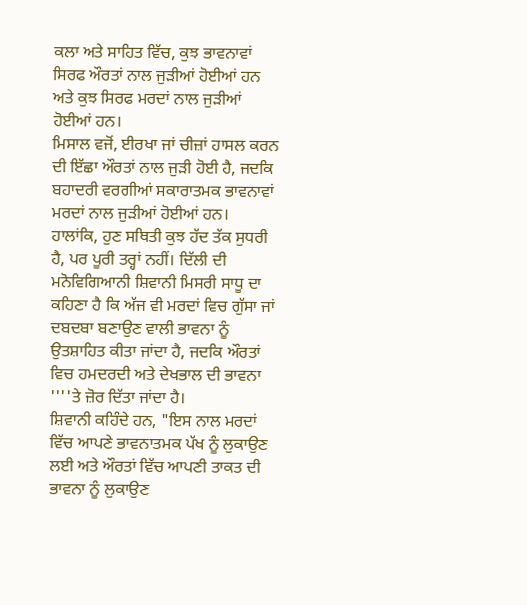ਕਲਾ ਅਤੇ ਸਾਹਿਤ ਵਿੱਚ, ਕੁਝ ਭਾਵਨਾਵਾਂ ਸਿਰਫ ਔਰਤਾਂ ਨਾਲ ਜੁੜੀਆਂ ਹੋਈਆਂ ਹਨ ਅਤੇ ਕੁਝ ਸਿਰਫ ਮਰਦਾਂ ਨਾਲ ਜੁੜੀਆਂ ਹੋਈਆਂ ਹਨ।
ਮਿਸਾਲ ਵਜੋਂ, ਈਰਖਾ ਜਾਂ ਚੀਜ਼ਾਂ ਹਾਸਲ ਕਰਨ ਦੀ ਇੱਛਾ ਔਰਤਾਂ ਨਾਲ ਜੁੜੀ ਹੋਈ ਹੈ, ਜਦਕਿ ਬਹਾਦਰੀ ਵਰਗੀਆਂ ਸਕਾਰਾਤਮਕ ਭਾਵਨਾਵਾਂ ਮਰਦਾਂ ਨਾਲ ਜੁੜੀਆਂ ਹੋਈਆਂ ਹਨ।
ਹਾਲਾਂਕਿ, ਹੁਣ ਸਥਿਤੀ ਕੁਝ ਹੱਦ ਤੱਕ ਸੁਧਰੀ ਹੈ, ਪਰ ਪੂਰੀ ਤਰ੍ਹਾਂ ਨਹੀਂ। ਦਿੱਲੀ ਦੀ ਮਨੋਵਿਗਿਆਨੀ ਸ਼ਿਵਾਨੀ ਮਿਸਰੀ ਸਾਧੂ ਦਾ ਕਹਿਣਾ ਹੈ ਕਿ ਅੱਜ ਵੀ ਮਰਦਾਂ ਵਿਚ ਗੁੱਸਾ ਜਾਂ ਦਬਦਬਾ ਬਣਾਉਣ ਵਾਲੀ ਭਾਵਨਾ ਨੂੰ ਉਤਸ਼ਾਹਿਤ ਕੀਤਾ ਜਾਂਦਾ ਹੈ, ਜਦਕਿ ਔਰਤਾਂ ਵਿਚ ਹਮਦਰਦੀ ਅਤੇ ਦੇਖਭਾਲ ਦੀ ਭਾਵਨਾ ''''ਤੇ ਜ਼ੋਰ ਦਿੱਤਾ ਜਾਂਦਾ ਹੈ।
ਸ਼ਿਵਾਨੀ ਕਹਿੰਦੇ ਹਨ, "ਇਸ ਨਾਲ ਮਰਦਾਂ ਵਿੱਚ ਆਪਣੇ ਭਾਵਨਾਤਮਕ ਪੱਖ ਨੂੰ ਲੁਕਾਉਣ ਲਈ ਅਤੇ ਔਰਤਾਂ ਵਿੱਚ ਆਪਣੀ ਤਾਕਤ ਦੀ ਭਾਵਨਾ ਨੂੰ ਲੁਕਾਉਣ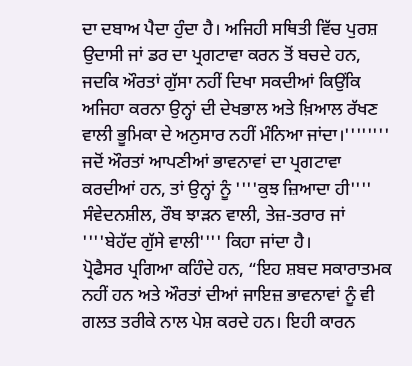ਦਾ ਦਬਾਅ ਪੈਦਾ ਹੁੰਦਾ ਹੈ। ਅਜਿਹੀ ਸਥਿਤੀ ਵਿੱਚ ਪੁਰਸ਼ ਉਦਾਸੀ ਜਾਂ ਡਰ ਦਾ ਪ੍ਰਗਟਾਵਾ ਕਰਨ ਤੋਂ ਬਚਦੇ ਹਨ, ਜਦਕਿ ਔਰਤਾਂ ਗੁੱਸਾ ਨਹੀਂ ਦਿਖਾ ਸਕਦੀਆਂ ਕਿਉਂਕਿ ਅਜਿਹਾ ਕਰਨਾ ਉਨ੍ਹਾਂ ਦੀ ਦੇਖਭਾਲ ਅਤੇ ਖ਼ਿਆਲ ਰੱਖਣ ਵਾਲੀ ਭੂਮਿਕਾ ਦੇ ਅਨੁਸਾਰ ਨਹੀਂ ਮੰਨਿਆ ਜਾਂਦਾ।''''''''
ਜਦੋਂ ਔਰਤਾਂ ਆਪਣੀਆਂ ਭਾਵਨਾਵਾਂ ਦਾ ਪ੍ਰਗਟਾਵਾ ਕਰਦੀਆਂ ਹਨ, ਤਾਂ ਉਨ੍ਹਾਂ ਨੂੰ ''''ਕੁਝ ਜ਼ਿਆਦਾ ਹੀ'''' ਸੰਵੇਦਨਸ਼ੀਲ, ਰੌਬ ਝਾੜਨ ਵਾਲੀ, ਤੇਜ਼-ਤਰਾਰ ਜਾਂ ''''ਬੇਹੱਦ ਗੁੱਸੇ ਵਾਲੀ'''' ਕਿਹਾ ਜਾਂਦਾ ਹੈ।
ਪ੍ਰੋਫੈਸਰ ਪ੍ਰਗਿਆ ਕਹਿੰਦੇ ਹਨ, “ਇਹ ਸ਼ਬਦ ਸਕਾਰਾਤਮਕ ਨਹੀਂ ਹਨ ਅਤੇ ਔਰਤਾਂ ਦੀਆਂ ਜਾਇਜ਼ ਭਾਵਨਾਵਾਂ ਨੂੰ ਵੀ ਗਲਤ ਤਰੀਕੇ ਨਾਲ ਪੇਸ਼ ਕਰਦੇ ਹਨ। ਇਹੀ ਕਾਰਨ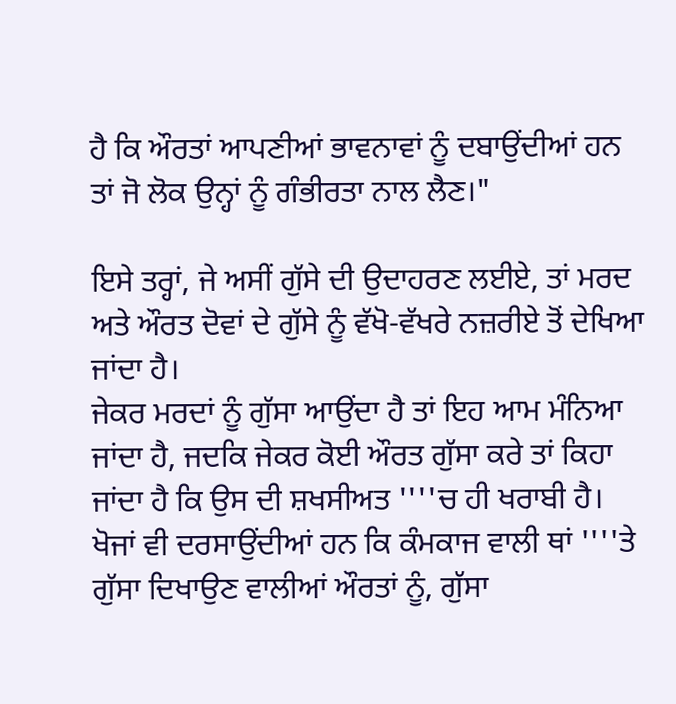ਹੈ ਕਿ ਔਰਤਾਂ ਆਪਣੀਆਂ ਭਾਵਨਾਵਾਂ ਨੂੰ ਦਬਾਉਂਦੀਆਂ ਹਨ ਤਾਂ ਜੋ ਲੋਕ ਉਨ੍ਹਾਂ ਨੂੰ ਗੰਭੀਰਤਾ ਨਾਲ ਲੈਣ।"

ਇਸੇ ਤਰ੍ਹਾਂ, ਜੇ ਅਸੀਂ ਗੁੱਸੇ ਦੀ ਉਦਾਹਰਣ ਲਈਏ, ਤਾਂ ਮਰਦ ਅਤੇ ਔਰਤ ਦੋਵਾਂ ਦੇ ਗੁੱਸੇ ਨੂੰ ਵੱਖੋ-ਵੱਖਰੇ ਨਜ਼ਰੀਏ ਤੋਂ ਦੇਖਿਆ ਜਾਂਦਾ ਹੈ।
ਜੇਕਰ ਮਰਦਾਂ ਨੂੰ ਗੁੱਸਾ ਆਉਂਦਾ ਹੈ ਤਾਂ ਇਹ ਆਮ ਮੰਨਿਆ ਜਾਂਦਾ ਹੈ, ਜਦਕਿ ਜੇਕਰ ਕੋਈ ਔਰਤ ਗੁੱਸਾ ਕਰੇ ਤਾਂ ਕਿਹਾ ਜਾਂਦਾ ਹੈ ਕਿ ਉਸ ਦੀ ਸ਼ਖਸੀਅਤ ''''ਚ ਹੀ ਖਰਾਬੀ ਹੈ।
ਖੋਜਾਂ ਵੀ ਦਰਸਾਉਂਦੀਆਂ ਹਨ ਕਿ ਕੰਮਕਾਜ ਵਾਲੀ ਥਾਂ ''''ਤੇ ਗੁੱਸਾ ਦਿਖਾਉਣ ਵਾਲੀਆਂ ਔਰਤਾਂ ਨੂੰ, ਗੁੱਸਾ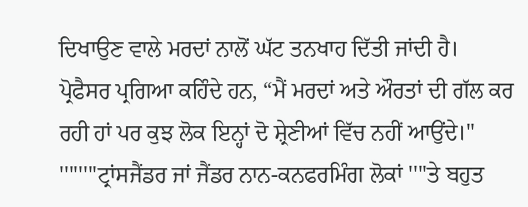ਦਿਖਾਉਣ ਵਾਲੇ ਮਰਦਾਂ ਨਾਲੋਂ ਘੱਟ ਤਨਖਾਹ ਦਿੱਤੀ ਜਾਂਦੀ ਹੈ।
ਪ੍ਰੋਫੈਸਰ ਪ੍ਰਗਿਆ ਕਹਿੰਦੇ ਹਨ, “ਮੈਂ ਮਰਦਾਂ ਅਤੇ ਔਰਤਾਂ ਦੀ ਗੱਲ ਕਰ ਰਹੀ ਹਾਂ ਪਰ ਕੁਝ ਲੋਕ ਇਨ੍ਹਾਂ ਦੋ ਸ਼੍ਰੇਣੀਆਂ ਵਿੱਚ ਨਹੀਂ ਆਉਂਦੇ।"
''''''''ਟ੍ਰਾਂਸਜੈਂਡਰ ਜਾਂ ਜੈਂਡਰ ਨਾਨ-ਕਨਫਰਮਿੰਗ ਲੋਕਾਂ ''''ਤੇ ਬਹੁਤ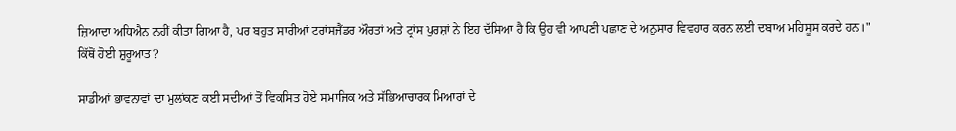ਜ਼ਿਆਦਾ ਅਧਿਐਨ ਨਹੀਂ ਕੀਤਾ ਗਿਆ ਹੈ, ਪਰ ਬਹੁਤ ਸਾਰੀਆਂ ਟਰਾਂਸਜੈਂਡਰ ਔਰਤਾਂ ਅਤੇ ਟ੍ਰਾਂਸ ਪੁਰਸ਼ਾਂ ਨੇ ਇਹ ਦੱਸਿਆ ਹੈ ਕਿ ਉਹ ਵੀ ਆਪਣੀ ਪਛਾਣ ਦੇ ਅਨੁਸਾਰ ਵਿਵਹਾਰ ਕਰਨ ਲਈ ਦਬਾਅ ਮਹਿਸੂਸ ਕਰਦੇ ਹਨ।"
ਕਿੱਥੋਂ ਹੋਈ ਸ਼ੁਰੂਆਤ?

ਸਾਡੀਆਂ ਭਾਵਨਾਵਾਂ ਦਾ ਮੁਲਾਂਕਣ ਕਈ ਸਦੀਆਂ ਤੋਂ ਵਿਕਸਿਤ ਹੋਏ ਸਮਾਜਿਕ ਅਤੇ ਸੱਭਿਆਚਾਰਕ ਮਿਆਰਾਂ ਦੇ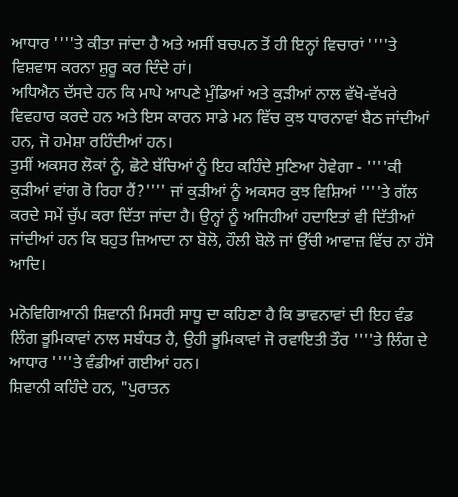ਆਧਾਰ ''''ਤੇ ਕੀਤਾ ਜਾਂਦਾ ਹੈ ਅਤੇ ਅਸੀਂ ਬਚਪਨ ਤੋਂ ਹੀ ਇਨ੍ਹਾਂ ਵਿਚਾਰਾਂ ''''ਤੇ ਵਿਸ਼ਵਾਸ ਕਰਨਾ ਸ਼ੁਰੂ ਕਰ ਦਿੰਦੇ ਹਾਂ।
ਅਧਿਐਨ ਦੱਸਦੇ ਹਨ ਕਿ ਮਾਪੇ ਆਪਣੇ ਮੁੰਡਿਆਂ ਅਤੇ ਕੁੜੀਆਂ ਨਾਲ ਵੱਖੋ-ਵੱਖਰੇ ਵਿਵਹਾਰ ਕਰਦੇ ਹਨ ਅਤੇ ਇਸ ਕਾਰਨ ਸਾਡੇ ਮਨ ਵਿੱਚ ਕੁਝ ਧਾਰਨਾਵਾਂ ਬੈਠ ਜਾਂਦੀਆਂ ਹਨ, ਜੋ ਹਮੇਸ਼ਾ ਰਹਿੰਦੀਆਂ ਹਨ।
ਤੁਸੀਂ ਅਕਸਰ ਲੋਕਾਂ ਨੂੰ, ਛੋਟੇ ਬੱਚਿਆਂ ਨੂੰ ਇਹ ਕਹਿੰਦੇ ਸੁਣਿਆ ਹੋਵੇਗਾ - ''''ਕੀ ਕੁੜੀਆਂ ਵਾਂਗ ਰੋ ਰਿਹਾ ਹੈਂ?'''' ਜਾਂ ਕੁੜੀਆਂ ਨੂੰ ਅਕਸਰ ਕੁਝ ਵਿਸ਼ਿਆਂ ''''ਤੇ ਗੱਲ ਕਰਦੇ ਸਮੇਂ ਚੁੱਪ ਕਰਾ ਦਿੱਤਾ ਜਾਂਦਾ ਹੈ। ਉਨ੍ਹਾਂ ਨੂੰ ਅਜਿਹੀਆਂ ਹਦਾਇਤਾਂ ਵੀ ਦਿੱਤੀਆਂ ਜਾਂਦੀਆਂ ਹਨ ਕਿ ਬਹੁਤ ਜ਼ਿਆਦਾ ਨਾ ਬੋਲੋ, ਹੌਲੀ ਬੋਲੋ ਜਾਂ ਉੱਚੀ ਆਵਾਜ਼ ਵਿੱਚ ਨਾ ਹੱਸੋ ਆਦਿ।

ਮਨੋਵਿਗਿਆਨੀ ਸ਼ਿਵਾਨੀ ਮਿਸਰੀ ਸਾਧੂ ਦਾ ਕਹਿਣਾ ਹੈ ਕਿ ਭਾਵਨਾਵਾਂ ਦੀ ਇਹ ਵੰਡ ਲਿੰਗ ਭੂਮਿਕਾਵਾਂ ਨਾਲ ਸਬੰਧਤ ਹੈ, ਉਹੀ ਭੂਮਿਕਾਵਾਂ ਜੋ ਰਵਾਇਤੀ ਤੌਰ ''''ਤੇ ਲਿੰਗ ਦੇ ਆਧਾਰ ''''ਤੇ ਵੰਡੀਆਂ ਗਈਆਂ ਹਨ।
ਸ਼ਿਵਾਨੀ ਕਹਿੰਦੇ ਹਨ, "ਪੁਰਾਤਨ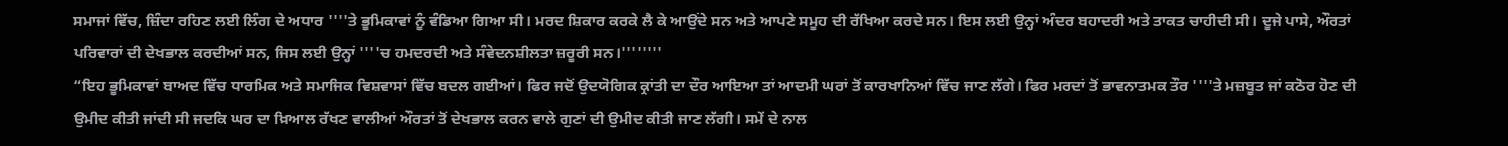ਸਮਾਜਾਂ ਵਿੱਚ, ਜ਼ਿੰਦਾ ਰਹਿਣ ਲਈ ਲਿੰਗ ਦੇ ਅਧਾਰ ''''ਤੇ ਭੂਮਿਕਾਵਾਂ ਨੂੰ ਵੰਡਿਆ ਗਿਆ ਸੀ। ਮਰਦ ਸ਼ਿਕਾਰ ਕਰਕੇ ਲੈ ਕੇ ਆਉਂਦੇ ਸਨ ਅਤੇ ਆਪਣੇ ਸਮੂਹ ਦੀ ਰੱਖਿਆ ਕਰਦੇ ਸਨ। ਇਸ ਲਈ ਉਨ੍ਹਾਂ ਅੰਦਰ ਬਹਾਦਰੀ ਅਤੇ ਤਾਕਤ ਚਾਹੀਦੀ ਸੀ। ਦੂਜੇ ਪਾਸੇ, ਔਰਤਾਂ ਪਰਿਵਾਰਾਂ ਦੀ ਦੇਖਭਾਲ ਕਰਦੀਆਂ ਸਨ, ਜਿਸ ਲਈ ਉਨ੍ਹਾਂ ''''ਚ ਹਮਦਰਦੀ ਅਤੇ ਸੰਵੇਦਨਸ਼ੀਲਤਾ ਜ਼ਰੂਰੀ ਸਨ।''''''''
“ਇਹ ਭੂਮਿਕਾਵਾਂ ਬਾਅਦ ਵਿੱਚ ਧਾਰਮਿਕ ਅਤੇ ਸਮਾਜਿਕ ਵਿਸ਼ਵਾਸਾਂ ਵਿੱਚ ਬਦਲ ਗਈਆਂ। ਫਿਰ ਜਦੋਂ ਉਦਯੋਗਿਕ ਕ੍ਰਾਂਤੀ ਦਾ ਦੌਰ ਆਇਆ ਤਾਂ ਆਦਮੀ ਘਰਾਂ ਤੋਂ ਕਾਰਖਾਨਿਆਂ ਵਿੱਚ ਜਾਣ ਲੱਗੇ। ਫਿਰ ਮਰਦਾਂ ਤੋਂ ਭਾਵਨਾਤਮਕ ਤੌਰ ''''ਤੇ ਮਜ਼ਬੂਤ ਜਾਂ ਕਠੋਰ ਹੋਣ ਦੀ ਉਮੀਦ ਕੀਤੀ ਜਾਂਦੀ ਸੀ ਜਦਕਿ ਘਰ ਦਾ ਖ਼ਿਆਲ ਰੱਖਣ ਵਾਲੀਆਂ ਔਰਤਾਂ ਤੋਂ ਦੇਖਭਾਲ ਕਰਨ ਵਾਲੇ ਗੁਣਾਂ ਦੀ ਉਮੀਦ ਕੀਤੀ ਜਾਣ ਲੱਗੀ। ਸਮੇਂ ਦੇ ਨਾਲ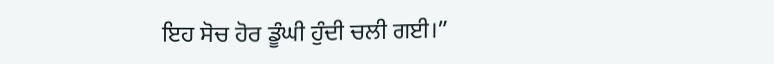ਇਹ ਸੋਚ ਹੋਰ ਡੂੰਘੀ ਹੁੰਦੀ ਚਲੀ ਗਈ।”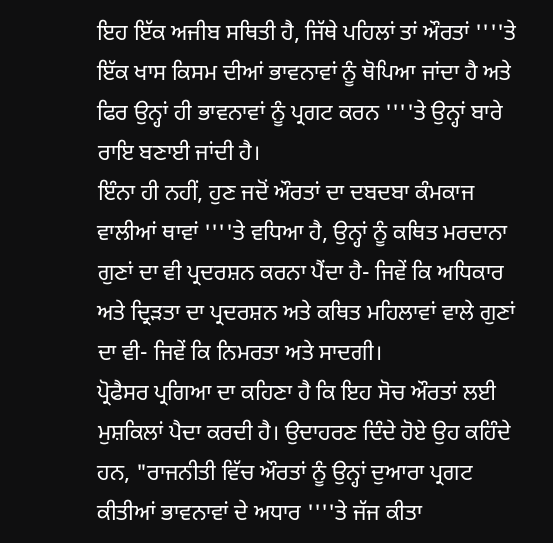ਇਹ ਇੱਕ ਅਜੀਬ ਸਥਿਤੀ ਹੈ, ਜਿੱਥੇ ਪਹਿਲਾਂ ਤਾਂ ਔਰਤਾਂ ''''ਤੇ ਇੱਕ ਖਾਸ ਕਿਸਮ ਦੀਆਂ ਭਾਵਨਾਵਾਂ ਨੂੰ ਥੋਪਿਆ ਜਾਂਦਾ ਹੈ ਅਤੇ ਫਿਰ ਉਨ੍ਹਾਂ ਹੀ ਭਾਵਨਾਵਾਂ ਨੂੰ ਪ੍ਰਗਟ ਕਰਨ ''''ਤੇ ਉਨ੍ਹਾਂ ਬਾਰੇ ਰਾਇ ਬਣਾਈ ਜਾਂਦੀ ਹੈ।
ਇੰਨਾ ਹੀ ਨਹੀਂ, ਹੁਣ ਜਦੋਂ ਔਰਤਾਂ ਦਾ ਦਬਦਬਾ ਕੰਮਕਾਜ ਵਾਲੀਆਂ ਥਾਵਾਂ ''''ਤੇ ਵਧਿਆ ਹੈ, ਉਨ੍ਹਾਂ ਨੂੰ ਕਥਿਤ ਮਰਦਾਨਾ ਗੁਣਾਂ ਦਾ ਵੀ ਪ੍ਰਦਰਸ਼ਨ ਕਰਨਾ ਪੈਂਦਾ ਹੈ- ਜਿਵੇਂ ਕਿ ਅਧਿਕਾਰ ਅਤੇ ਦ੍ਰਿੜਤਾ ਦਾ ਪ੍ਰਦਰਸ਼ਨ ਅਤੇ ਕਥਿਤ ਮਹਿਲਾਵਾਂ ਵਾਲੇ ਗੁਣਾਂ ਦਾ ਵੀ- ਜਿਵੇਂ ਕਿ ਨਿਮਰਤਾ ਅਤੇ ਸਾਦਗੀ।
ਪ੍ਰੋਫੈਸਰ ਪ੍ਰਗਿਆ ਦਾ ਕਹਿਣਾ ਹੈ ਕਿ ਇਹ ਸੋਚ ਔਰਤਾਂ ਲਈ ਮੁਸ਼ਕਿਲਾਂ ਪੈਦਾ ਕਰਦੀ ਹੈ। ਉਦਾਹਰਣ ਦਿੰਦੇ ਹੋਏ ਉਹ ਕਹਿੰਦੇ ਹਨ, "ਰਾਜਨੀਤੀ ਵਿੱਚ ਔਰਤਾਂ ਨੂੰ ਉਨ੍ਹਾਂ ਦੁਆਰਾ ਪ੍ਰਗਟ ਕੀਤੀਆਂ ਭਾਵਨਾਵਾਂ ਦੇ ਅਧਾਰ ''''ਤੇ ਜੱਜ ਕੀਤਾ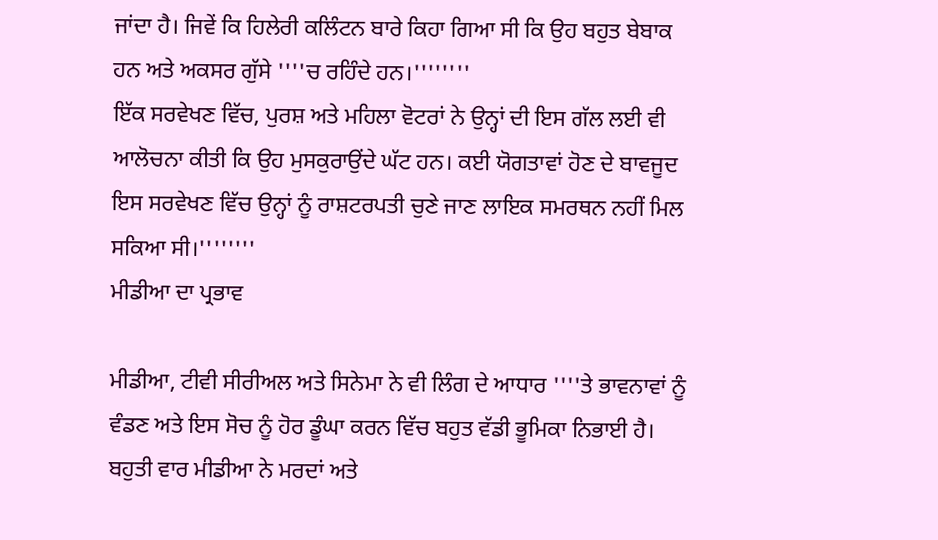ਜਾਂਦਾ ਹੈ। ਜਿਵੇਂ ਕਿ ਹਿਲੇਰੀ ਕਲਿੰਟਨ ਬਾਰੇ ਕਿਹਾ ਗਿਆ ਸੀ ਕਿ ਉਹ ਬਹੁਤ ਬੇਬਾਕ ਹਨ ਅਤੇ ਅਕਸਰ ਗੁੱਸੇ ''''ਚ ਰਹਿੰਦੇ ਹਨ।''''''''
ਇੱਕ ਸਰਵੇਖਣ ਵਿੱਚ, ਪੁਰਸ਼ ਅਤੇ ਮਹਿਲਾ ਵੋਟਰਾਂ ਨੇ ਉਨ੍ਹਾਂ ਦੀ ਇਸ ਗੱਲ ਲਈ ਵੀ ਆਲੋਚਨਾ ਕੀਤੀ ਕਿ ਉਹ ਮੁਸਕੁਰਾਉਂਦੇ ਘੱਟ ਹਨ। ਕਈ ਯੋਗਤਾਵਾਂ ਹੋਣ ਦੇ ਬਾਵਜੂਦ ਇਸ ਸਰਵੇਖਣ ਵਿੱਚ ਉਨ੍ਹਾਂ ਨੂੰ ਰਾਸ਼ਟਰਪਤੀ ਚੁਣੇ ਜਾਣ ਲਾਇਕ ਸਮਰਥਨ ਨਹੀਂ ਮਿਲ ਸਕਿਆ ਸੀ।''''''''
ਮੀਡੀਆ ਦਾ ਪ੍ਰਭਾਵ

ਮੀਡੀਆ, ਟੀਵੀ ਸੀਰੀਅਲ ਅਤੇ ਸਿਨੇਮਾ ਨੇ ਵੀ ਲਿੰਗ ਦੇ ਆਧਾਰ ''''ਤੇ ਭਾਵਨਾਵਾਂ ਨੂੰ ਵੰਡਣ ਅਤੇ ਇਸ ਸੋਚ ਨੂੰ ਹੋਰ ਡੂੰਘਾ ਕਰਨ ਵਿੱਚ ਬਹੁਤ ਵੱਡੀ ਭੂਮਿਕਾ ਨਿਭਾਈ ਹੈ।
ਬਹੁਤੀ ਵਾਰ ਮੀਡੀਆ ਨੇ ਮਰਦਾਂ ਅਤੇ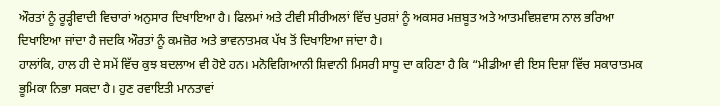ਔਰਤਾਂ ਨੂੰ ਰੂੜ੍ਹੀਵਾਦੀ ਵਿਚਾਰਾਂ ਅਨੁਸਾਰ ਦਿਖਾਇਆ ਹੈ। ਫਿਲਮਾਂ ਅਤੇ ਟੀਵੀ ਸੀਰੀਅਲਾਂ ਵਿੱਚ ਪੁਰਸ਼ਾਂ ਨੂੰ ਅਕਸਰ ਮਜ਼ਬੂਤ ਅਤੇ ਆਤਮਵਿਸ਼ਵਾਸ ਨਾਲ ਭਰਿਆ ਦਿਖਾਇਆ ਜਾਂਦਾ ਹੈ ਜਦਕਿ ਔਰਤਾਂ ਨੂੰ ਕਮਜ਼ੋਰ ਅਤੇ ਭਾਵਨਾਤਮਕ ਪੱਖ ਤੋਂ ਦਿਖਾਇਆ ਜਾਂਦਾ ਹੈ।
ਹਾਲਾਂਕਿ, ਹਾਲ ਹੀ ਦੇ ਸਮੇਂ ਵਿੱਚ ਕੁਝ ਬਦਲਾਅ ਵੀ ਹੋਏ ਹਨ। ਮਨੋਵਿਗਿਆਨੀ ਸ਼ਿਵਾਨੀ ਮਿਸਰੀ ਸਾਧੂ ਦਾ ਕਹਿਣਾ ਹੈ ਕਿ “ਮੀਡੀਆ ਵੀ ਇਸ ਦਿਸ਼ਾ ਵਿੱਚ ਸਕਾਰਾਤਮਕ ਭੂਮਿਕਾ ਨਿਭਾ ਸਕਦਾ ਹੈ। ਹੁਣ ਰਵਾਇਤੀ ਮਾਨਤਾਵਾਂ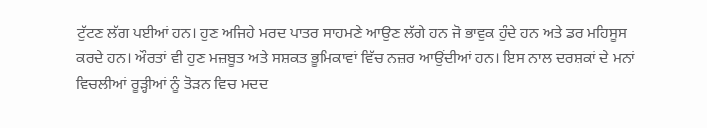ਟੁੱਟਣ ਲੱਗ ਪਈਆਂ ਹਨ। ਹੁਣ ਅਜਿਹੇ ਮਰਦ ਪਾਤਰ ਸਾਹਮਣੇ ਆਉਣ ਲੱਗੇ ਹਨ ਜੋ ਭਾਵੁਕ ਹੁੰਦੇ ਹਨ ਅਤੇ ਡਰ ਮਹਿਸੂਸ ਕਰਦੇ ਹਨ। ਔਰਤਾਂ ਵੀ ਹੁਣ ਮਜ਼ਬੂਤ ਅਤੇ ਸਸ਼ਕਤ ਭੂਮਿਕਾਵਾਂ ਵਿੱਚ ਨਜ਼ਰ ਆਉਂਦੀਆਂ ਹਨ। ਇਸ ਨਾਲ ਦਰਸ਼ਕਾਂ ਦੇ ਮਨਾਂ ਵਿਚਲੀਆਂ ਰੂੜ੍ਹੀਆਂ ਨੂੰ ਤੋੜਨ ਵਿਚ ਮਦਦ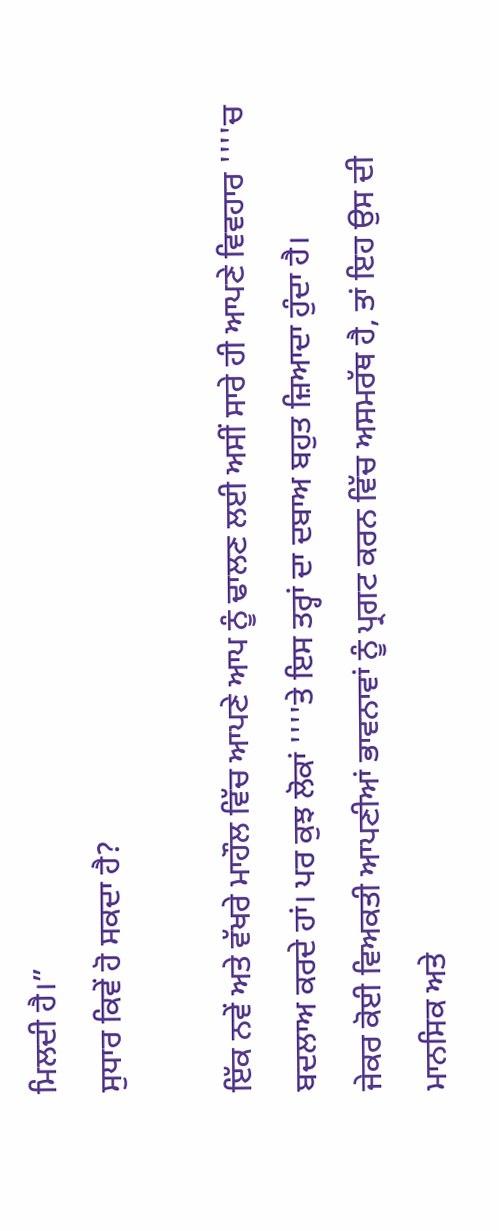ਮਿਲਦੀ ਹੈ।”
ਸੁਧਾਰ ਕਿਵੇਂ ਹੋ ਸਕਦਾ ਹੈ?

ਇੱਕ ਨਵੇਂ ਅਤੇ ਵੱਖਰੇ ਮਾਹੌਲ ਵਿੱਚ ਆਪਣੇ ਆਪ ਨੂੰ ਢਾਲਣ ਲਈ ਅਸੀਂ ਸਾਰੇ ਹੀ ਆਪਣੇ ਵਿਵਹਾਰ ''''ਚ ਬਦਲਾਅ ਕਰਦੇ ਹਾਂ। ਪਰ ਕੁਝ ਲੋਕਾਂ ''''ਤੇ ਇਸ ਤਰ੍ਹਾਂ ਦਾ ਦਬਾਅ ਬਹੁਤ ਜ਼ਿਆਦਾ ਹੁੰਦਾ ਹੈ।
ਜੇਕਰ ਕੋਈ ਵਿਅਕਤੀ ਆਪਣੀਆਂ ਭਾਵਨਾਵਾਂ ਨੂੰ ਪ੍ਰਗਟ ਕਰਨ ਵਿੱਚ ਅਸਮਰੱਥ ਹੈ, ਤਾਂ ਇਹ ਉਸ ਦੀ ਮਾਨਸਿਕ ਅਤੇ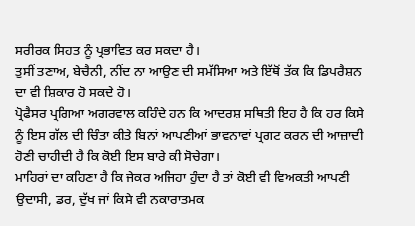ਸਰੀਰਕ ਸਿਹਤ ਨੂੰ ਪ੍ਰਭਾਵਿਤ ਕਰ ਸਕਦਾ ਹੈ।
ਤੁਸੀਂ ਤਣਾਅ, ਬੇਚੈਨੀ, ਨੀਂਦ ਨਾ ਆਉਣ ਦੀ ਸਮੱਸਿਆ ਅਤੇ ਇੱਥੋਂ ਤੱਕ ਕਿ ਡਿਪਰੈਸ਼ਨ ਦਾ ਵੀ ਸ਼ਿਕਾਰ ਹੋ ਸਕਦੇ ਹੋ।
ਪ੍ਰੋਫੈਸਰ ਪ੍ਰਗਿਆ ਅਗਰਵਾਲ ਕਹਿੰਦੇ ਹਨ ਕਿ ਆਦਰਸ਼ ਸਥਿਤੀ ਇਹ ਹੈ ਕਿ ਹਰ ਕਿਸੇ ਨੂੰ ਇਸ ਗੱਲ ਦੀ ਚਿੰਤਾ ਕੀਤੇ ਬਿਨਾਂ ਆਪਣੀਆਂ ਭਾਵਨਾਵਾਂ ਪ੍ਰਗਟ ਕਰਨ ਦੀ ਆਜ਼ਾਦੀ ਹੋਣੀ ਚਾਹੀਦੀ ਹੈ ਕਿ ਕੋਈ ਇਸ ਬਾਰੇ ਕੀ ਸੋਚੇਗਾ।
ਮਾਹਿਰਾਂ ਦਾ ਕਹਿਣਾ ਹੈ ਕਿ ਜੇਕਰ ਅਜਿਹਾ ਹੁੰਦਾ ਹੈ ਤਾਂ ਕੋਈ ਵੀ ਵਿਅਕਤੀ ਆਪਣੀ ਉਦਾਸੀ, ਡਰ, ਦੁੱਖ ਜਾਂ ਕਿਸੇ ਵੀ ਨਕਾਰਾਤਮਕ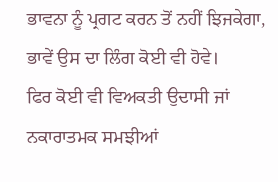ਭਾਵਨਾ ਨੂੰ ਪ੍ਰਗਟ ਕਰਨ ਤੋਂ ਨਹੀਂ ਝਿਜਕੇਗਾ, ਭਾਵੇਂ ਉਸ ਦਾ ਲਿੰਗ ਕੋਈ ਵੀ ਹੋਵੇ।
ਫਿਰ ਕੋਈ ਵੀ ਵਿਅਕਤੀ ਉਦਾਸੀ ਜਾਂ ਨਕਾਰਾਤਮਕ ਸਮਝੀਆਂ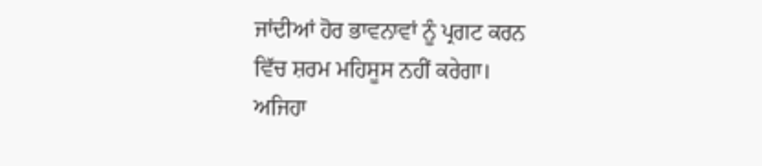ਜਾਂਦੀਆਂ ਹੋਰ ਭਾਵਨਾਵਾਂ ਨੂੰ ਪ੍ਰਗਟ ਕਰਨ ਵਿੱਚ ਸ਼ਰਮ ਮਹਿਸੂਸ ਨਹੀਂ ਕਰੇਗਾ।
ਅਜਿਹਾ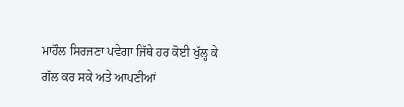ਮਾਹੌਲ ਸਿਰਜਣਾ ਪਵੇਗਾ ਜਿੱਥੇ ਹਰ ਕੋਈ ਖੁੱਲ੍ਹ ਕੇ ਗੱਲ ਕਰ ਸਕੇ ਅਤੇ ਆਪਣੀਆਂ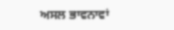ਅਸਲ ਭਾਵਨਾਵਾਂ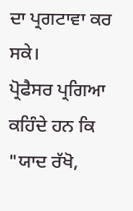ਦਾ ਪ੍ਰਗਟਾਵਾ ਕਰ ਸਕੇ।
ਪ੍ਰੋਫੈਸਰ ਪ੍ਰਗਿਆ ਕਹਿੰਦੇ ਹਨ ਕਿ "ਯਾਦ ਰੱਖੋ,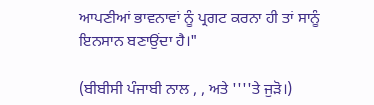ਆਪਣੀਆਂ ਭਾਵਨਾਵਾਂ ਨੂੰ ਪ੍ਰਗਟ ਕਰਨਾ ਹੀ ਤਾਂ ਸਾਨੂੰ ਇਨਸਾਨ ਬਣਾਉਂਦਾ ਹੈ।"

(ਬੀਬੀਸੀ ਪੰਜਾਬੀ ਨਾਲ , , ਅਤੇ ''''ਤੇ ਜੁੜੋ।)